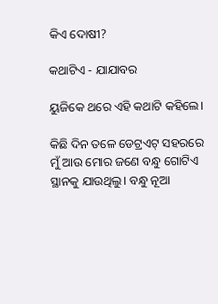କିଏ ଦୋଷୀ?

କଥାଟିଏ - ଯାଯାବର

ୟୁଜିକେ ଥରେ ଏହି କଥାଟି କହିଲେ।

କିଛି ଦିନ ତଳେ ଡେଟ୍ରଏଟ୍‌ ସହରରେ ମୁଁ ଆଉ ମୋର ଜଣେ ବନ୍ଧୁ ଗୋଟିଏ ସ୍ଥାନକୁ ଯାଉଥିଲୁ। ବନ୍ଧୁ ନୂଆ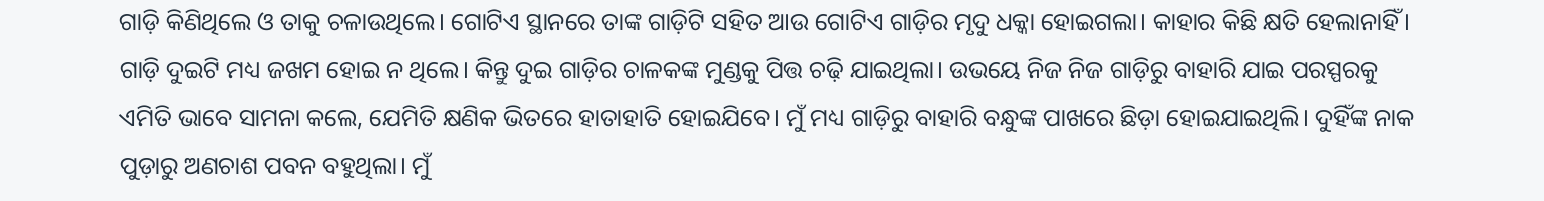ଗାଡ଼ି କିଣିଥିଲେ ଓ ତାକୁ ଚଳାଉଥିଲେ। ଗୋଟିଏ ସ୍ଥାନରେ ତାଙ୍କ ଗାଡ଼ିଟି ସହିତ ଆଉ ଗୋଟିଏ ଗାଡ଼ିର ମୃଦୁ ଧକ୍କା ହୋଇଗଲା। କାହାର କିଛି କ୍ଷତି ହେଲାନାହିଁ। ଗାଡ଼ି ଦୁଇଟି ମଧ୍ୟ ଜଖମ ହୋଇ ନ ଥିଲେ। କିନ୍ତୁ ଦୁଇ ଗାଡ଼ିର ଚାଳକଙ୍କ ମୁଣ୍ଡକୁ ପିତ୍ତ ଚଢ଼ି ଯାଇଥିଲା। ଉଭୟେ ନିଜ ନିଜ ଗାଡ଼ିରୁ ବାହାରି ଯାଇ ପରସ୍ପରକୁ ଏମିତି ଭାବେ ସାମନା କଲେ, ଯେମିତି କ୍ଷଣିକ ଭିତରେ ହାତାହାତି ହୋଇଯିବେ। ମୁଁ ମଧ୍ୟ ଗାଡ଼ିରୁ ବାହାରି ବନ୍ଧୁଙ୍କ ପାଖରେ ଛିଡ଼ା ହୋଇଯାଇଥିଲି। ଦୁହିଁଙ୍କ ନାକ ପୁଡ଼ାରୁ ଅଣଚାଶ ପବନ ବହୁଥିଲା। ମୁଁ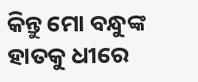କିନ୍ତୁ ମୋ ବନ୍ଧୁଙ୍କ ହାତକୁ ଧୀରେ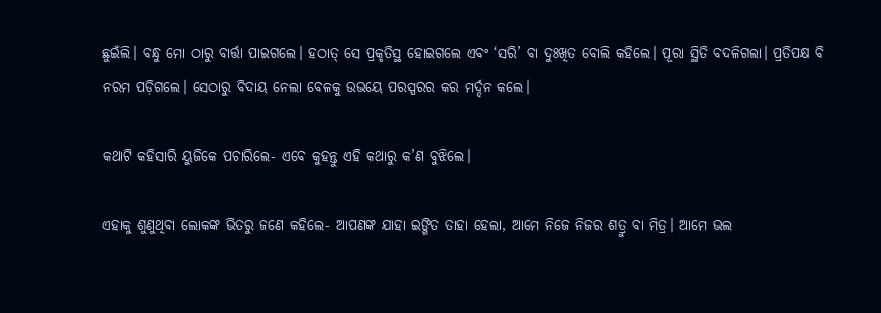ଛୁଇଁଲି। ବନ୍ଧୁ ମୋ ଠାରୁ ବାର୍ତ୍ତା ପାଇଗଲେ। ହଠାତ୍‌ ସେ ପ୍ରକୃତିସ୍ଥ ହୋଇଗଲେ ଏବଂ ‘ସରି’ ବା ଦୁଃଖିତ ବୋଲି କହିଲେ। ପୂରା ସ୍ଥିତି ବଦଳିଗଲା। ପ୍ରତିପକ୍ଷ ବି ନରମ ପଡ଼ିଗଲେ। ସେଠାରୁ ବିଦାୟ ନେଲା ବେଳକୁ ଉଭୟେ ପରସ୍ପରର କର ମର୍ଦ୍ଦନ କଲେ।

କଥାଟି କହିସାରି ୟୁଜିକେ ପଚାରିଲେ- ଏବେ କୁହନ୍ତୁ ଏହି କଥାରୁ କ’ଣ ବୁଝିଲେ।

ଏହାକୁ ଶୁଣୁଥିବା ଲୋକଙ୍କ ଭିତରୁ ଜଣେ କହିଲେ- ଆପଣଙ୍କ ଯାହା ଇଙ୍ଗିତ ତାହା ହେଲା, ଆମେ ନିଜେ ନିଜର ଶତ୍ରୁ ବା ମିତ୍ର। ଆମେ ଭଲ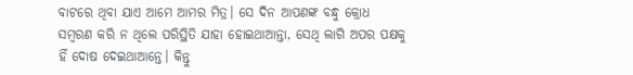ବାଟରେ ଥିବା ଯାଏ ଆମେ ଆମର ମିତ୍ର। ସେ ଦିନ ଆପଣଙ୍କ ବନ୍ଧୁ କ୍ରୋଧ ସମ୍ବରଣ କରି ନ ଥିଲେ ପରିସ୍ଥିତି ଯାହା ହୋଇଥାଆନ୍ତା, ସେଥି ଲାଗି ଅପର ପକ୍ଷକୁ ହିଁ ଦୋଷ ଦେଇଥାଆନ୍ତେ। କିନ୍ତୁ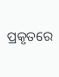ପ୍ରକୃତରେ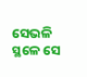ସେଭଳି ସ୍ଥଳେ ସେ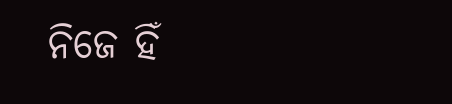ନିଜେ ହିଁ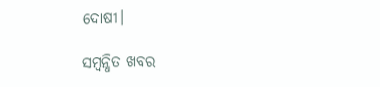ଦୋଷୀ।

ସମ୍ବନ୍ଧିତ ଖବର